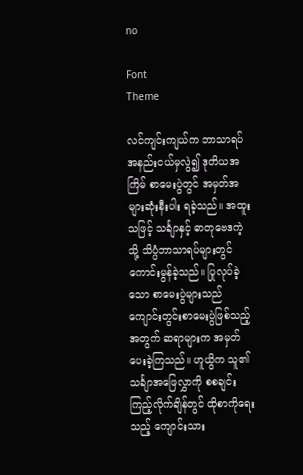no

Font
Theme

လင်ကျင်းကျယ်က ဘာသာရပ်အနည်းငယ်မှလွဲ၍ ဒုတိယအကြိမ် စာမေးပွဲတွင် အမှတ်အများဆုံးနီးပါး ရခဲ့သည်။ အထူးသဖြင့် သင်္ချာနှင့် ဓာတုဗေဒကဲ့သို့ သိပ္ပံဘာသာရပ်များတွင် ကောင်းမွန်ခဲ့သည်။ ပြုလုပ်ခဲ့သော စာမေးပွဲများသည် ကျောင်းတွင်းစာမေးပွဲဖြစ်သည့်အတွက် ဆရာများက အမှတ်ပေးခဲ့ကြသည်။ ဟူယွိက သူ၏ သင်္ချာအဖြေလွှာကို စစချင်း ကြည့်လိုက်ချိန်တွင် ထိုစာကိုရေးသည့် ကျောင်းသား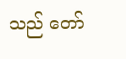သည် တော်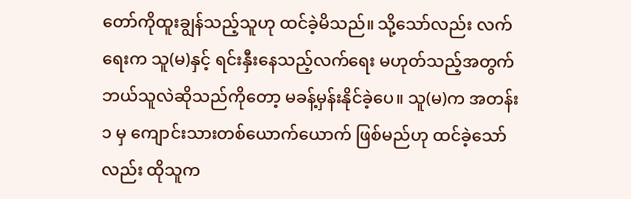တော်ကိုထူးချွန်သည့်သူဟု ထင်ခဲ့မိသည်။ သို့သော်လည်း လက်ရေးက သူ(မ)နှင့် ရင်းနှီးနေသည့်လက်ရေး မဟုတ်သည့်အတွက် ဘယ်သူလဲဆိုသည်ကိုတော့ မခန့်မှန်းနိုင်ခဲ့ပေ။ သူ(မ)က အတန်း ၁ မှ ကျောင်းသားတစ်ယောက်ယောက် ဖြစ်မည်ဟု ထင်ခဲ့သော်လည်း ထိုသူက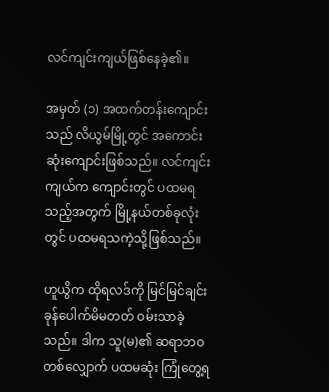လင်ကျင်းကျယ်ဖြစ်နေခဲ့၏။

အမှတ် (၁) အထက်တန်းကျောင်းသည် လိယွမ်မြို့တွင် အကောင်းဆုံးကျောင်းဖြစ်သည်။ လင်ကျင်းကျယ်က ကျောင်းတွင် ပထမရသည့်အတွက် မြို့နယ်တစ်ခုလုံးတွင် ပထမရသကဲ့သို့ဖြစ်သည်။

ဟူယွိက ထိုရလဒ်ကို မြင်မြင်ချင်း ခုန်ပေါက်မိမတတ် ဝမ်းသာခဲ့သည်။ ဒါက သူ(မ)၏ ဆရာဘဝတစ်လျှောက် ပထမဆုံး ကြုံတွေ့ရ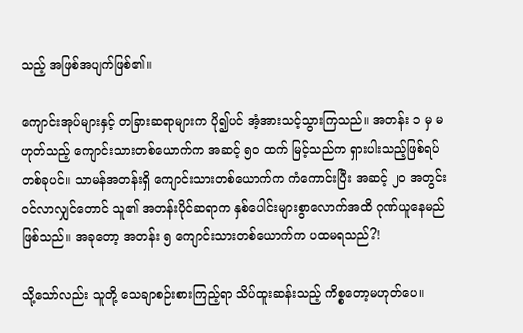သည့် အဖြစ်အပျက်ဖြစ်၏။

ကျောင်းအုပ်များနှင့် တခြားဆရာများက ပို၍ပင် အံ့အားသင့်သွားကြသည်။ အတန်း ၁ မှ မဟုတ်သည့် ကျောင်းသားတစ်ယောက်က အဆင့် ၅၀ ထက် မြင့်သည်က ရှားပါးသည့်ဖြစ်ရပ်တစ်ခုပင်။ သာမန်အတန်းရှိ ကျောင်းသားတစ်ယောက်က ကံကောင်းပြီး အဆင့် ၂၀ အတွင်း ဝင်လာလျှင်တောင် သူ၏ အတန်းပိုင်ဆရာက နှစ်ပေါင်းများစွာလောက်အထိ ဂုဏ်ယူနေမည်ဖြစ်သည်။ အခုတော့ အတန်း ၅ ကျောင်းသားတစ်ယောက်က ပထမရသည်?!

သို့သော်လည်း သူတို့ သေချာစဉ်းစားကြည့်ရာ သိပ်ထူးဆန်းသည့် ကိစ္စတော့မဟုတ်ပေ။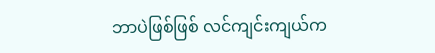ဘာပဲဖြစ်ဖြစ် လင်ကျင်းကျယ်က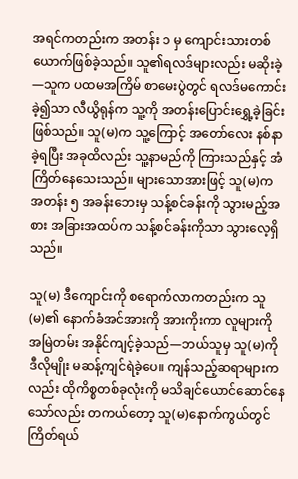အရင်ကတည်းက အတန်း ၁ မှ ကျောင်းသားတစ်ယောက်ဖြစ်ခဲ့သည်။ သူ၏ရလဒ်များလည်း မဆိုးခဲ့—သူက ပထမအကြိမ် စာမေးပွဲတွင် ရလဒ်မကောင်းခဲ့၍သာ လီယွိရုန်က သူ့ကို အတန်းပြောင်းရွှေ့ခဲ့ခြင်းဖြစ်သည်။ သူ(မ)က သူ့ကြောင့် အတော်လေး နစ်နာခဲ့ရပြီး အခုထိလည်း သူ့နာမည်ကို ကြားသည်နှင့် အံကြိတ်နေသေးသည်။ များသောအားဖြင့် သူ(မ)က အတန်း ၅ အခန်းဘေးမှ သန့်စင်ခန်းကို သွားမည့်အစား အခြားအထပ်က သန့်စင်ခန်းကိုသာ သွားလေ့ရှိသည်။

သူ(မ) ဒီကျောင်းကို စရောက်လာကတည်းက သူ(မ)၏ နောက်ခံအင်အားကို အားကိုးကာ လူများကို အမြဲတမ်း အနိုင်ကျင့်ခဲ့သည်—ဘယ်သူမှ သူ(မ)ကို ဒီလိုမျိုး မဆန့်ကျင်ရဲခဲ့ပေ။ ကျန်သည့်ဆရာများကလည်း ထိုကိစ္စတစ်ခုလုံးကို မသိချင်ယောင်ဆောင်နေသော်လည်း တကယ်တော့ သူ(မ)နောက်ကွယ်တွင် ကြိတ်ရယ်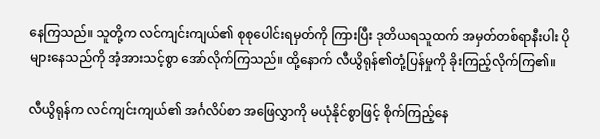နေကြသည်။ သူတို့က လင်ကျင်းကျယ်၏ စုစုပေါင်းရမှတ်ကို ကြားပြီး ဒုတိယရသူထက် အမှတ်တစ်ရာနီးပါး ပိုများနေသည်ကို အံ့အားသင့်စွာ အော်လိုက်ကြသည်။ ထို့နောက် လီယွိရုန်၏တုံ့ပြန်မှုကို ခိုးကြည့်လိုက်ကြ၏။

လီယွိရုန်က လင်ကျင်းကျယ်၏ အင်္ဂလိပ်စာ အဖြေလွှာကို မယုံနိုင်စွာဖြင့် စိုက်ကြည့်နေ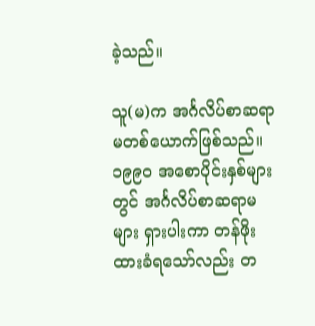ခဲ့သည်။

သူ(မ)က အင်္ဂလိပ်စာဆရာမတစ်ယောက်ဖြစ်သည်။ ၁၉၉၀ အစောပိုင်းနှစ်များတွင် အင်္ဂလိပ်စာဆရာမများ ရှားပါးကာ တန်ဖိုးထားခံရသော်လည်း တ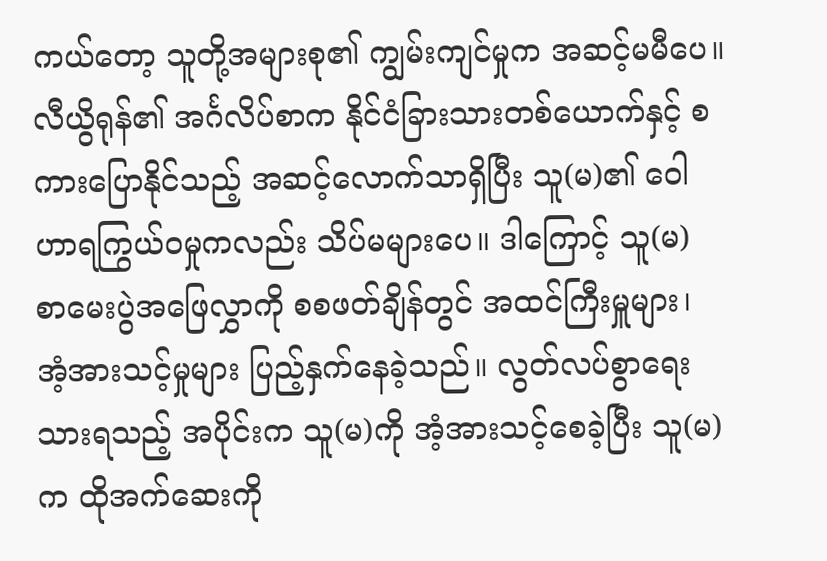ကယ်တော့ သူတို့အများစု၏ ကျွမ်းကျင်မှုက အဆင့်မမီပေ။ လီယွိရုန်၏ အင်္ဂလိပ်စာက နိုင်ငံခြားသားတစ်ယောက်နှင့် စကားပြောနိုင်သည့် အဆင့်လောက်သာရှိပြီး သူ(မ)၏ ဝေါဟာရကြွယ်ဝမှုကလည်း သိပ်မများပေ။ ဒါကြောင့် သူ(မ) စာမေးပွဲအဖြေလွှာကို စစဖတ်ချိန်တွင် အထင်ကြီးမှူများ၊ အံ့အားသင့်မှုများ ပြည့်နှက်နေခဲ့သည်။ လွတ်လပ်စွာရေးသားရသည့် အပိုင်းက သူ(မ)ကို အံ့အားသင့်စေခဲ့ပြီး သူ(မ)က ထိုအက်ဆေးကို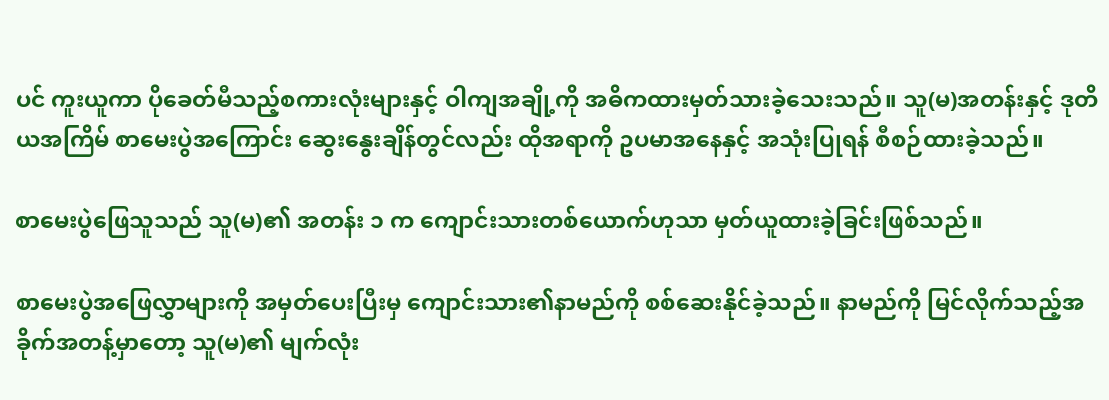ပင် ကူးယူကာ ပိုခေတ်မီသည့်စကားလုံးများနှင့် ဝါကျအချို့ကို အဓိကထားမှတ်သားခဲ့သေးသည်။ သူ(မ)အတန်းနှင့် ဒုတိယအကြိမ် စာမေးပွဲအကြောင်း ဆွေးနွေးချိန်တွင်လည်း ထိုအရာကို ဥပမာအနေနှင့် အသုံးပြုရန် စီစဉ်ထားခဲ့သည်။

စာမေးပွဲဖြေသူသည် သူ(မ)၏ အတန်း ၁ က ကျောင်းသားတစ်ယောက်ဟုသာ မှတ်ယူထားခဲ့ခြင်းဖြစ်သည်။

စာမေးပွဲအဖြေလွှာများကို အမှတ်ပေးပြီးမှ ကျောင်းသား၏နာမည်ကို စစ်ဆေးနိုင်ခဲ့သည်။ နာမည်ကို မြင်လိုက်သည့်အခိုက်အတန့်မှာတော့ သူ(မ)၏ မျက်လုံး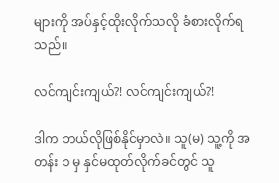များကို အပ်နှင့်ထိုးလိုက်သလို ခံစားလိုက်ရသည်။

လင်ကျင်းကျယ်?! လင်ကျင်းကျယ်?!

ဒါက ဘယ်လိုဖြစ်နိုင်မှာလဲ။ သူ(မ) သူ့ကို အတန်း ၁ မှ နှင်မထုတ်လိုက်ခင်တွင် သူ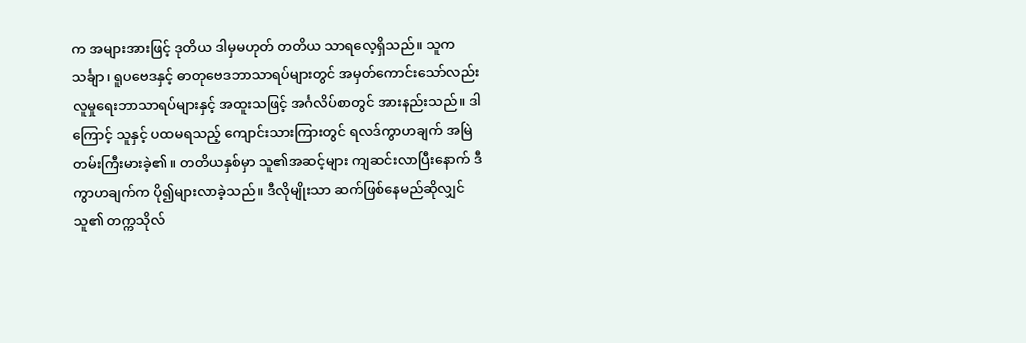က အများအားဖြင့် ဒုတိယ ဒါမှမဟုတ် တတိယ သာရလေ့ရှိသည်။ သူက သင်္ချာ၊ ရူပဗေဒနှင့် ဓာတုဗေဒဘာသာရပ်များတွင် အမှတ်ကောင်းသော်လည်း လူမှုရေးဘာသာရပ်များနှင့် အထူးသဖြင့် အင်္ဂလိပ်စာတွင် အားနည်းသည်။ ဒါကြောင့် သူနှင့် ပထမရသည့် ကျောင်းသားကြားတွင် ရလဒ်ကွာဟချက် အမြဲတမ်းကြီးမားခဲ့၏။ တတိယနှစ်မှာ သူ၏အဆင့်များ ကျဆင်းလာပြီးနောက် ဒီကွာဟချက်က ပို၍များလာခဲ့သည်။ ဒီလိုမျိုးသာ ဆက်ဖြစ်နေမည်ဆိုလျှင် သူ၏ တက္ကသိုလ်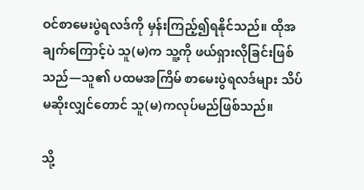ဝင်စာမေးပွဲရလဒ်ကို မှန်းကြည့်၍ရနိုင်သည်။ ထိုအချက်ကြောင့်ပဲ သူ(မ)က သူ့ကို ဖယ်ရှားလိုခြင်းဖြစ်သည်—သူ၏ ပထမအကြိမ် စာမေးပွဲရလဒ်များ သိပ်မဆိုးလျှင်တောင် သူ(မ)ကလုပ်မည်ဖြစ်သည်။

သို့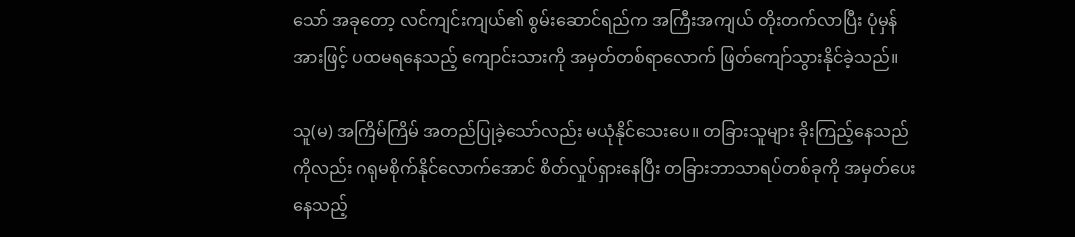သော် အခုတော့ လင်ကျင်းကျယ်၏ စွမ်းဆောင်ရည်က အကြီးအကျယ် တိုးတက်လာပြီး ပုံမှန်အားဖြင့် ပထမရနေသည့် ကျောင်းသားကို အမှတ်တစ်ရာလောက် ဖြတ်ကျော်သွားနိုင်ခဲ့သည်။

သူ(မ) အကြိမ်ကြိမ် အတည်ပြုခဲ့သော်လည်း မယုံနိုင်သေးပေ။ တခြားသူများ ခိုးကြည့်နေသည်ကိုလည်း ဂရုမစိုက်နိုင်လောက်အောင် စိတ်လှုပ်ရှားနေပြီး တခြားဘာသာရပ်တစ်ခုကို အမှတ်ပေးနေသည့်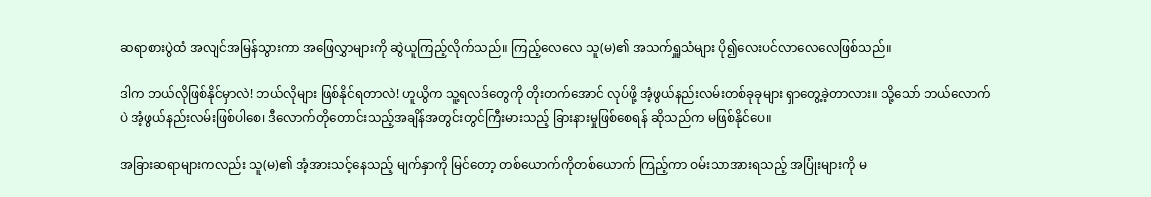ဆရာစားပွဲထံ အလျင်အမြန်သွားကာ အဖြေလွှာများကို ဆွဲယူကြည့်လိုက်သည်။ ကြည့်လေလေ သူ(မ)၏ အသက်ရှူသံများ ပို၍လေးပင်လာလေလေဖြစ်သည်။

ဒါက ဘယ်လိုဖြစ်နိုင်မှာလဲ! ဘယ်လိုများ ဖြစ်နိုင်ရတာလဲ! ဟူယွိက သူ့ရလဒ်တွေကို တိုးတက်အောင် လုပ်ဖို့ အံ့ဖွယ်နည်းလမ်းတစ်ခုခုများ ရှာတွေ့ခဲ့တာလား။ သို့သော် ဘယ်လောက်ပဲ အံ့ဖွယ်နည်းလမ်းဖြစ်ပါစေ၊ ဒီလောက်တိုတောင်းသည့်အချိန်အတွင်းတွင်ကြီးမားသည့် ခြားနားမှုဖြစ်စေရန် ဆိုသည်က မဖြစ်နိုင်ပေ။

အခြားဆရာများကလည်း သူ(မ)၏ အံ့အားသင့်နေသည့် မျက်နှာကို မြင်တော့ တစ်ယောက်ကိုတစ်ယောက် ကြည့်ကာ ဝမ်းသာအားရသည့် အပြုံးများကို မ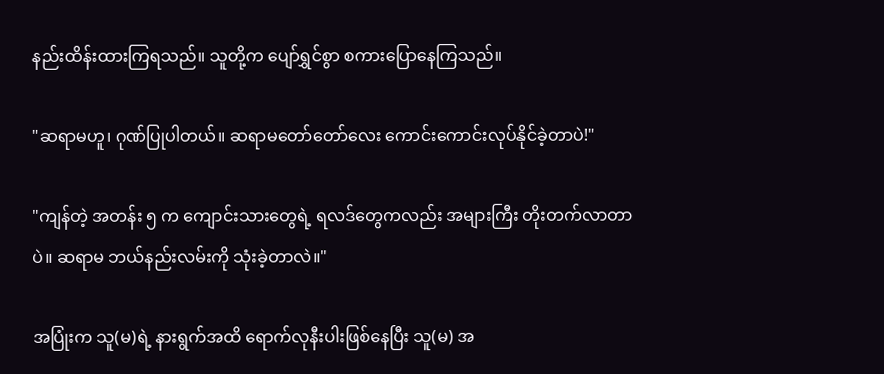နည်းထိန်းထားကြရသည်။ သူတို့က ပျော်ရွှင်စွာ စကားပြောနေကြသည်။

"ဆရာမဟူ၊ ဂုဏ်ပြုပါတယ်။ ဆရာမတော်တော်လေး ကောင်းကောင်းလုပ်နိုင်ခဲ့တာပဲ!"

"ကျန်တဲ့ အတန်း ၅ က ကျောင်းသားတွေရဲ့ ရလဒ်တွေကလည်း အများကြီး တိုးတက်လာတာပဲ။ ဆရာမ ဘယ်နည်းလမ်းကို သုံးခဲ့တာလဲ။"

အပြုံးက သူ(မ)ရဲ့ နားရွက်အထိ ရောက်လုနီးပါးဖြစ်နေပြီး သူ(မ) အ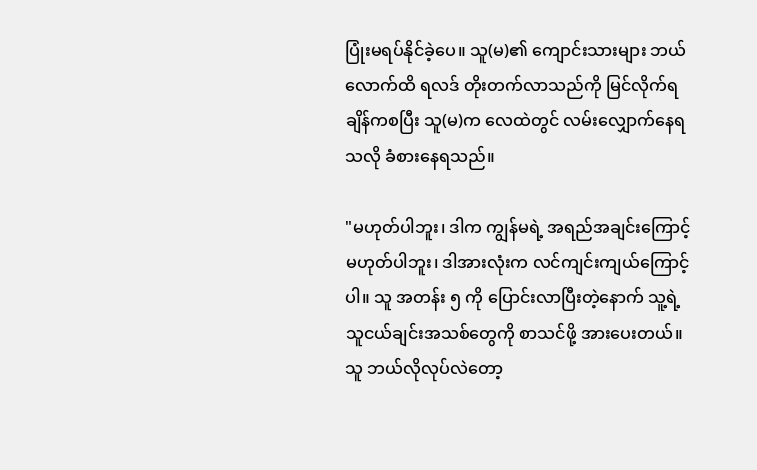ပြုံးမရပ်နိုင်ခဲ့ပေ။ သူ(မ)၏ ကျောင်းသားများ ဘယ်လောက်ထိ ရလဒ် တိုးတက်လာသည်ကို မြင်လိုက်ရချိန်ကစပြီး သူ(မ)က လေထဲတွင် လမ်းလျှောက်နေရသလို ခံစားနေရသည်။

"မဟုတ်ပါဘူး၊ ဒါက ကျွန်မရဲ့ အရည်အချင်းကြောင့် မဟုတ်ပါဘူး၊ ဒါအားလုံးက လင်ကျင်းကျယ်ကြောင့်ပါ။ သူ အတန်း ၅ ကို ပြောင်းလာပြီးတဲ့နောက် သူ့ရဲ့ သူငယ်ချင်းအသစ်တွေကို စာသင်ဖို့ အားပေးတယ်။ သူ ဘယ်လိုလုပ်လဲတော့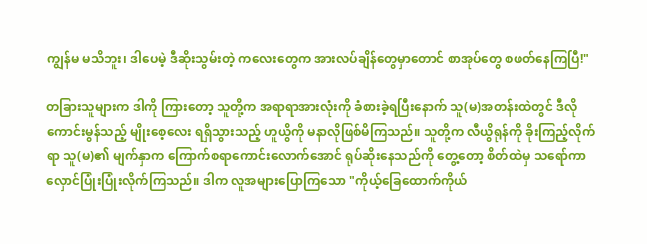ကျွန်မ မသိဘူး၊ ဒါပေမဲ့ ဒီဆိုးသွမ်းတဲ့ ကလေးတွေက အားလပ်ချိန်တွေမှာတောင် စာအုပ်တွေ စဖတ်နေကြပြီ!"

တခြားသူများက ဒါကို ကြားတော့ သူတို့က အရာရာအားလုံးကို ခံစားခဲ့ရပြီးနောက် သူ(မ)အတန်းထဲတွင် ဒီလိုကောင်းမွန်သည့် မျိုးစေ့လေး ရရှိသွားသည့် ဟူယွိကို မနာလိုဖြစ်မိကြသည်။ သူတို့က လီယွိရုန်ကို ခိုးကြည့်လိုက်ရာ သူ(မ)၏ မျက်နှာက ကြောက်စရာကောင်းလောက်အောင် ရုပ်ဆိုးနေသည်ကို တွေ့တော့ စိတ်ထဲမှ သရော်ကာလှောင်ပြုံးပြုံးလိုက်ကြသည်။ ဒါက လူအများပြောကြသော "ကိုယ့်ခြေထောက်ကိုယ်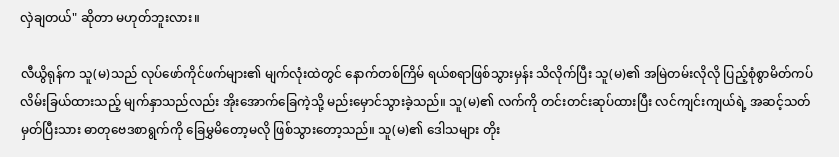လှဲချတယ်" ဆိုတာ မဟုတ်ဘူးလား။

လီယွိရုန်က သူ(မ)သည် လုပ်ဖော်ကိုင်ဖက်များ၏ မျက်လုံးထဲတွင် နောက်တစ်ကြိမ် ရယ်စရာဖြစ်သွားမှန်း သိလိုက်ပြီး သူ(မ)၏ အမြဲတမ်းလိုလို ပြည့်စုံစွာမိတ်ကပ် လိမ်းခြယ်ထားသည့် မျက်နှာသည်လည်း အိုးအောက်ခြေကဲ့သို့ မည်းမှောင်သွားခဲ့သည်။ သူ(မ)၏ လက်ကို တင်းတင်းဆုပ်ထားပြီး လင်ကျင်းကျယ်ရဲ့ အဆင့်သတ်မှတ်ပြီးသား ဓာတုဗေဒစာရွက်ကို ခြေမွှမိတော့မလို ဖြစ်သွားတော့သည်။ သူ(မ)၏ ဒေါသများ တိုး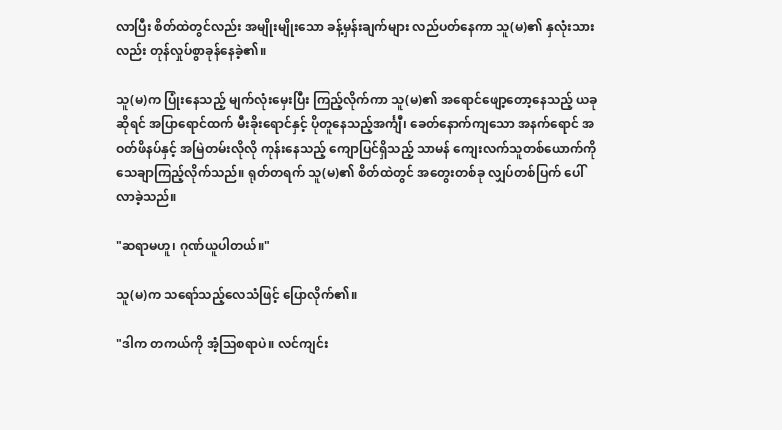လာပြီး စိတ်ထဲတွင်လည်း အမျိုးမျိုးသော ခန့်မှန်းချက်များ လည်ပတ်နေကာ သူ(မ)၏ နှလုံးသားလည်း တုန်လှုပ်စွာခုန်နေခဲ့၏။

သူ(မ)က ပြုံးနေသည့် မျက်လုံးမှေးပြီး ကြည့်လိုက်ကာ သူ(မ)၏ အရောင်ဖျော့တော့နေသည့် ယခုဆိုရင် အပြာရောင်ထက် မီးခိုးရောင်နှင့် ပိုတူနေသည့်အင်္ကျီ၊ ခေတ်နောက်ကျသော အနက်ရောင် အဝတ်ဖိနပ်နှင့် အမြဲတမ်းလိုလို ကုန်းနေသည့် ကျောပြင်ရှိသည့် သာမန် ကျေးလက်သူတစ်ယောက်ကို သေချာကြည့်လိုက်သည်။ ရုတ်တရက် သူ(မ)၏ စိတ်ထဲတွင် အတွေးတစ်ခု လျှပ်တစ်ပြက် ပေါ်လာခဲ့သည်။

"ဆရာမဟူ၊ ဂုဏ်ယူပါတယ်။"

သူ(မ)က သရော်သည့်လေသံဖြင့် ပြောလိုက်၏။

"ဒါက တကယ်ကို အံ့သြစရာပဲ။ လင်ကျင်း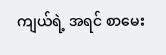ကျယ်ရဲ့ အရင် စာမေး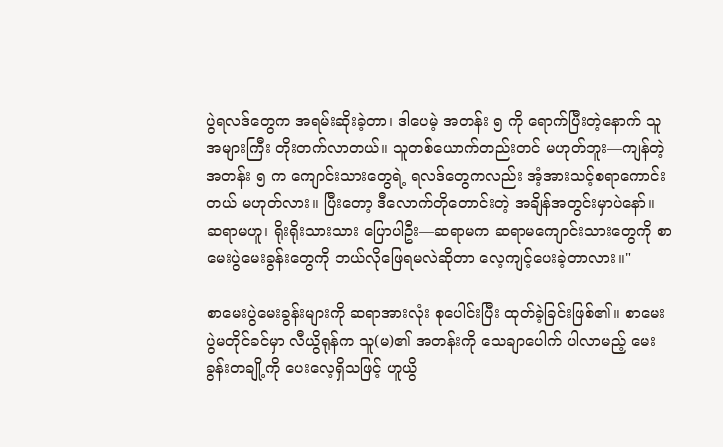ပွဲရလဒ်တွေက အရမ်းဆိုးခဲ့တာ၊ ဒါပေမဲ့ အတန်း ၅ ကို ရောက်ပြီးတဲ့နောက် သူ အများကြီး တိုးတက်လာတယ်။ သူတစ်ယောက်တည်းတင် မဟုတ်ဘူး—ကျန်တဲ့ အတန်း ၅ က ကျောင်းသားတွေရဲ့ ရလဒ်တွေကလည်း အံ့အားသင့်စရာကောင်းတယ် မဟုတ်လား။ ပြီးတော့ ဒီလောက်တိုတောင်းတဲ့ အချိန်အတွင်းမှာပဲနော်။ ဆရာမဟူ၊ ရိုးရိုးသားသား ပြောပါဦး—ဆရာမက ဆရာမကျောင်းသားတွေကို စာမေးပွဲမေးခွန်းတွေကို ဘယ်လိုဖြေရမလဲဆိုတာ လေ့ကျင့်ပေးခဲ့တာလား။"

စာမေးပွဲမေးခွန်းများကို ဆရာအားလုံး စုပေါင်းပြီး ထုတ်ခဲ့ခြင်းဖြစ်၏။ စာမေးပွဲမတိုင်ခင်မှာ လီယွိရုန်က သူ(မ)၏ အတန်းကို သေချာပေါက် ပါလာမည့် မေးခွန်းတချို့ကို ပေးလေ့ရှိသဖြင့် ဟူယွိ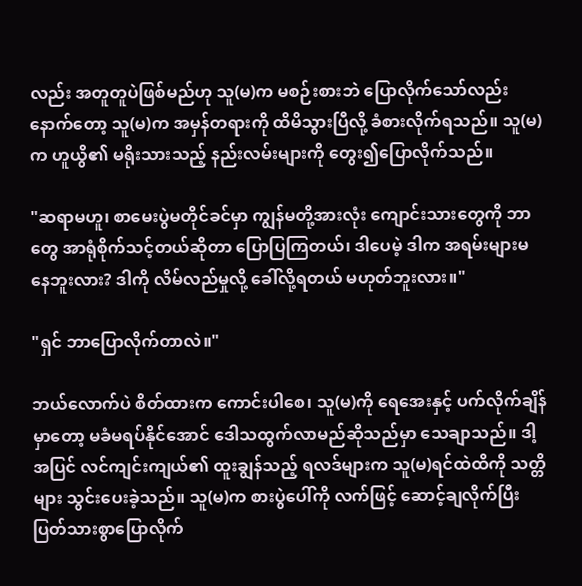လည်း အတူတူပဲဖြစ်မည်ဟု သူ(မ)က မစဉ်းစားဘဲ ပြောလိုက်သော်လည်း နောက်တော့ သူ(မ)က အမှန်တရားကို ထိမိသွားပြီလို့ ခံစားလိုက်ရသည်။ သူ(မ)က ဟူယွိ၏ မရိုးသားသည့် နည်းလမ်းများကို တွေး၍ပြောလိုက်သည်။

"ဆရာမဟူ၊ စာမေးပွဲမတိုင်ခင်မှာ ကျွန်မတို့အားလုံး ကျောင်းသားတွေကို ဘာတွေ အာရုံစိုက်သင့်တယ်ဆိုတာ ပြောပြကြတယ်၊ ဒါပေမဲ့ ဒါက အရမ်းများမနေဘူးလား? ဒါကို လိမ်လည်မှုလို့ ခေါ်လို့ရတယ် မဟုတ်ဘူးလား။"

"ရှင် ဘာပြောလိုက်တာလဲ။"

ဘယ်လောက်ပဲ စိတ်ထားက ကောင်းပါစေ၊ သူ(မ)ကို ရေအေးနှင့် ပက်လိုက်ချိန်မှာတော့ မခံမရပ်နိုင်အောင် ဒေါသထွက်လာမည်ဆိုသည်မှာ သေချာသည်။ ဒါ့အပြင် လင်ကျင်းကျယ်၏ ထူးချွန်သည့် ရလဒ်များက သူ(မ)ရင်ထဲထိကို သတ္တိများ သွင်းပေးခဲ့သည်။ သူ(မ)က စားပွဲပေါ်ကို လက်ဖြင့် ဆောင့်ချလိုက်ပြီး ပြတ်သားစွာပြောလိုက်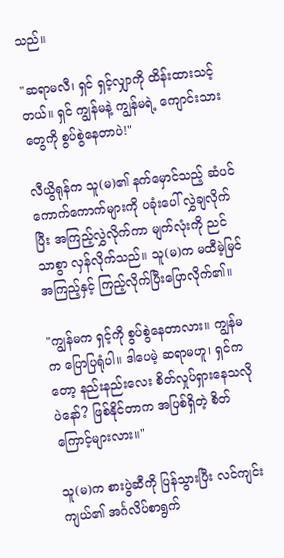သည်။

"ဆရာမလီ၊ ရှင် ရှင့်လျှာကို ထိန်းထားသင့်တယ်။ ရှင် ကျွန်မနဲ့ ကျွန်မရဲ့ ကျောင်းသားတွေကို စွပ်စွဲနေတာပဲ!"

လီယွိရုန်က သူ(မ)၏ နက်မှောင်သည့် ဆံပင်ကောက်ကောက်များကို ပခုံးပေါ် လွှဲချလိုက်ပြီး အကြည့်လွှဲလိုက်ကာ မျက်လုံးကို ညင်သာစွာ လှန်လိုက်သည်။ သူ(မ)က မထီမဲ့မြင်အကြည့်နှင့် ကြည့်လိုက်ပြီးပြောလိုက်၏။

"ကျွန်မက ရှင့်ကို စွပ်စွဲနေတာလား။ ကျွန်မက ပြောပြရုံပါ။ ဒါပေမဲ့ ဆရာမဟူ၊ ရှင်ကတော့ နည်းနည်းလေး စိတ်လှုပ်ရှားနေသလိုပဲနော်? ဖြစ်နိုင်တာက အပြစ်ရှိတဲ့ စိတ်ကြောင့်များလား။"

သူ(မ)က စားပွဲဆီကို ပြန်သွားပြီး လင်ကျင်းကျယ်၏ အင်္ဂလိပ်စာရွက်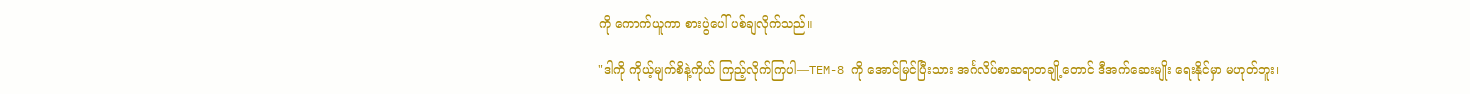ကို ကောက်ယူကာ စားပွဲပေါ် ပစ်ချလိုက်သည်။

"ဒါကို ကိုယ့်မျက်စိနဲ့ကိုယ် ကြည့်လိုက်ကြပါ—TEM-8 ကို အောင်မြင်ပြီးသား အင်္ဂလိပ်စာဆရာတချို့တောင် ဒီအက်ဆေးမျိုး ရေးနိုင်မှာ မဟုတ်ဘူး၊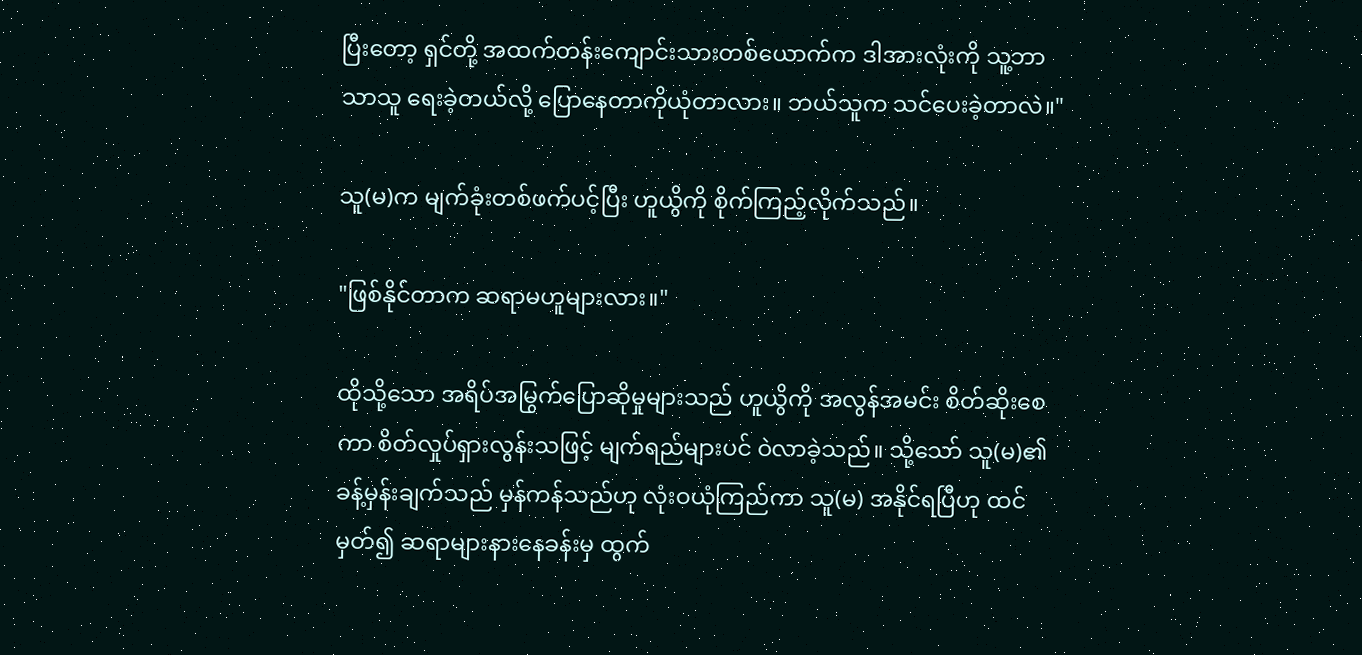ပြီးတော့ ရှင်တို့ အထက်တန်းကျောင်းသားတစ်ယောက်က ဒါအားလုံးကို သူ့ဘာသာသူ ရေးခဲ့တယ်လို့ ပြောနေတာကိုယုံတာလား။ ဘယ်သူက သင်ပေးခဲ့တာလဲ။"

သူ(မ)က မျက်ခုံးတစ်ဖက်ပင့်ပြီး ဟူယွိကို စိုက်ကြည့်လိုက်သည်။

"ဖြစ်နိုင်တာက ဆရာမဟူများလား။"

ထိုသို့သော အရိပ်အမြွက်ပြောဆိုမှုများသည် ဟူယွိကို အလွန်အမင်း စိတ်ဆိုးစေကာ စိတ်လှုပ်ရှားလွန်းသဖြင့် မျက်ရည်များပင် ဝဲလာခဲ့သည်။ သို့သော် သူ(မ)၏ ခန့်မှန်းချက်သည် မှန်ကန်သည်ဟု လုံးဝယုံကြည်ကာ သူ(မ) အနိုင်ရပြီဟု ထင်မှတ်၍ ဆရာများနားနေခန်းမှ ထွက်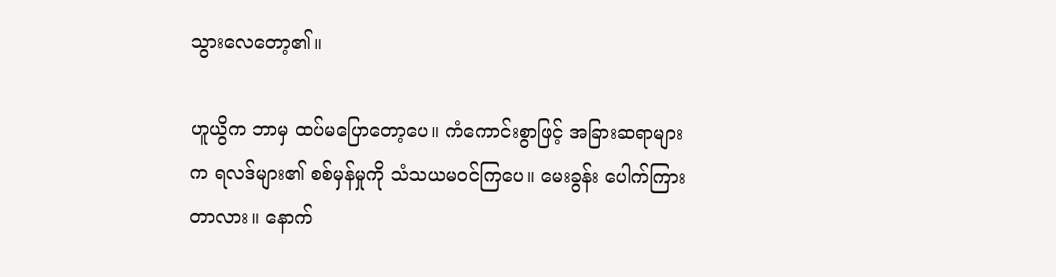သွားလေတော့၏။

ဟူယွိက ဘာမှ ထပ်မပြောတော့ပေ။ ကံကောင်းစွာဖြင့် အခြားဆရာများက ရလဒ်များ၏ စစ်မှန်မှုကို သံသယမဝင်ကြပေ။ မေးခွန်း ပေါက်ကြားတာလား။ နောက်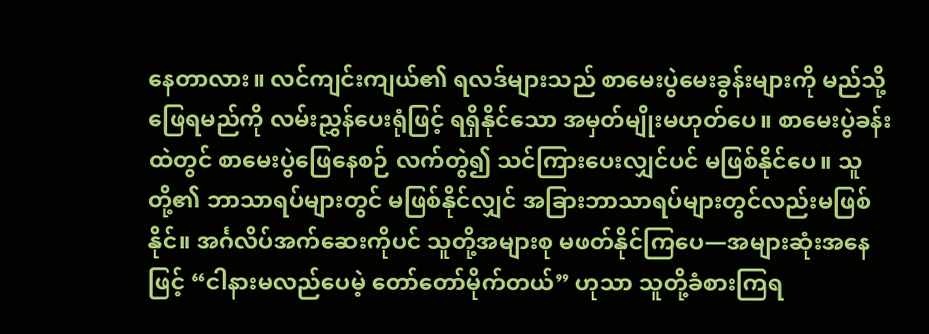နေတာလား။ လင်ကျင်းကျယ်၏ ရလဒ်များသည် စာမေးပွဲမေးခွန်းများကို မည်သို့ဖြေရမည်ကို လမ်းညွှန်ပေးရုံဖြင့် ရရှိနိုင်သော အမှတ်မျိုးမဟုတ်ပေ။ စာမေးပွဲခန်းထဲတွင် စာမေးပွဲဖြေနေစဉ် လက်တွဲ၍ သင်ကြားပေးလျှင်ပင် မဖြစ်နိုင်ပေ။ သူတို့၏ ဘာသာရပ်များတွင် မဖြစ်နိုင်လျှင် အခြားဘာသာရပ်များတွင်လည်းမဖြစ်နိုင်။ အင်္ဂလိပ်အက်ဆေးကိုပင် သူတို့အများစု မဖတ်နိုင်ကြပေ—အများဆုံးအနေဖြင့် “ငါနားမလည်ပေမဲ့ တော်တော်မိုက်တယ်” ဟုသာ သူတို့ခံစားကြရ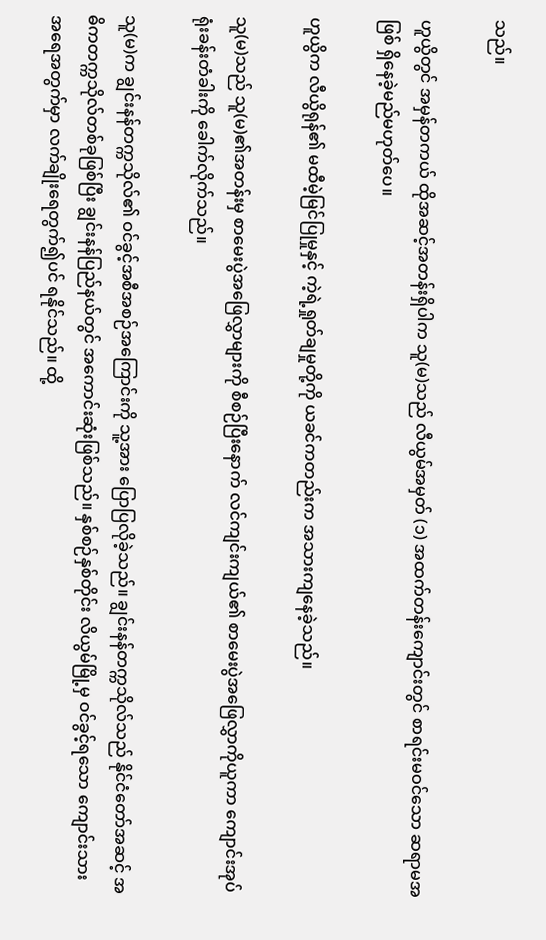သည်။

ဟူယွိတွင် အမှန်တကယ် ထိုအဆင့်အတန်းရှိပါက သူ(မ)သည် လီယွမ်အမှတ် (၁) အထက်တန်းကျောင်းတွင် စာရင်းမဝင်သော ဆရာမအဖြစ် ရှိနေခဲ့မည်မဟုတ်ပေ။

ဟူယွိက လီယွိရုန်၏ မထီမဲ့မြင်ပြုမှုနှင့် ကဲ့ရဲ့ရှုတ်ချမှုတို့ကို ယခင်ကတည်းက အသားကျနေခဲ့သည်။

သူ(မ)သည် သူ(မ)၏အတန်းမှ စာမေးပွဲအဖြေလွှာများကို စီစဉ်ပြီးနောက် လင်ကျင်းကျယ်၏ စာမေးပွဲအဖြေလွှာကိုယူကာ ကျောင်းအုပ်ရုံးခန်းတံခါးကို ခေါက်လိုက်သည်။

သူ(မ)က ချွင်းနန်တက္ကသိုလ်၏ ဝင်ခွင့်အစီအစဉ်အကြောင်းကို သူ့အား ပြောပြလိုခဲ့သည်။ ချွင်းနန်တက္ကသိုလ်သည် နိုင်ငံတော်အဆင့် အဓိကတက္ကသိုလ်တစ်ခုဖြစ်ပြီး ချွင်းနန်ပြည်နယ်တွင် အကောင်းဆုံးဖြစ်သည်။ နှစ်စဉ်နှစ်တိုင်း လိယွမ်မြို့မှ ဝင်ခွင့်ရသော ကျောင်းသားအရေအတွက်မှာ လက်ချိုးရေတွက်၍ပင် ရနိုင်သည်။ ထို့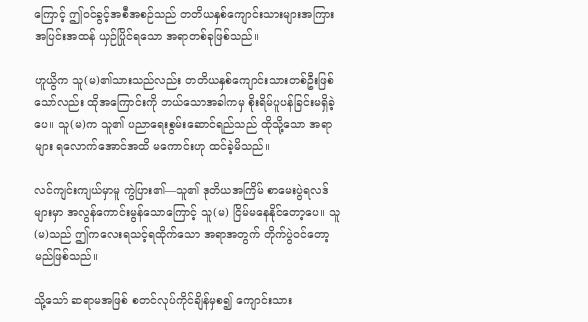ကြောင့် ဤဝင်ခွင့်အစီအစဉ်သည် တတိယနှစ်ကျောင်းသားများအကြား အပြင်းအထန် ယှဉ်ပြိုင်ရသော အရာတစ်ခုဖြစ်သည်။

ဟူယွိက သူ(မ)၏သားသည်လည်း တတိယနှစ်ကျောင်းသားတစ်ဦးဖြစ်သော်လည်း ထိုအကြောင်းကို ဘယ်သောအခါကမှ စိုးရိမ်ပူပန်ခြင်းမရှိခဲ့ပေ။ သူ(မ)က သူ၏ ပညာရေးစွမ်းဆောင်ရည်သည် ထိုသို့သော အရာများ ရလောက်အောင်အထိ မကောင်းဟု ထင်ခဲ့မိသည်။

လင်ကျင်းကျယ်မှာမူ ကွဲပြား၏—သူ၏ ဒုတိယအကြိမ် စာမေးပွဲရလဒ်များမှာ အလွန်ကောင်းမွန်သောကြောင့် သူ(မ) ငြိမ်မနေနိုင်တော့ပေ။ သူ(မ)သည် ဤကလေးရသင့်ရထိုက်သော အရာအတွက် တိုက်ပွဲဝင်တော့မည်ဖြစ်သည်။

သို့သော် ဆရာမအဖြစ် စတင်လုပ်ကိုင်ချိန်မှစ၍ ကျောင်းသား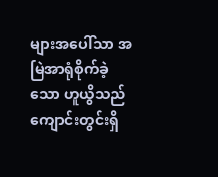များအပေါ်သာ အမြဲအာရုံစိုက်ခဲ့သော ဟူယွိသည် ကျောင်းတွင်းရှိ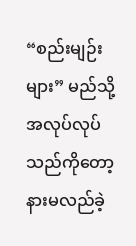“စည်းမျဉ်းများ” မည်သို့အလုပ်လုပ်သည်ကိုတော့ နားမလည်ခဲ့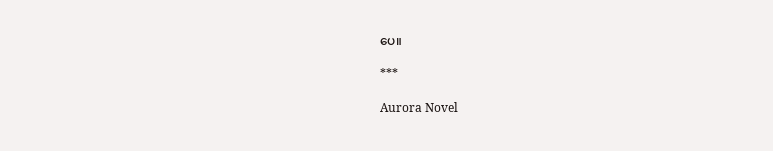ပေ။

***

Aurora Novel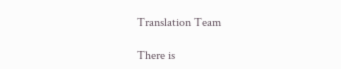Translation Team

There is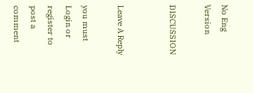No Eng Version

DISCUSSION


Leave A Reply

you must Login or register to post a comment